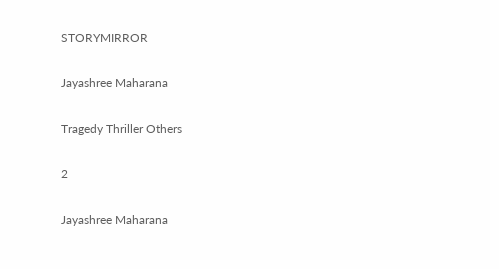STORYMIRROR

Jayashree Maharana

Tragedy Thriller Others

2

Jayashree Maharana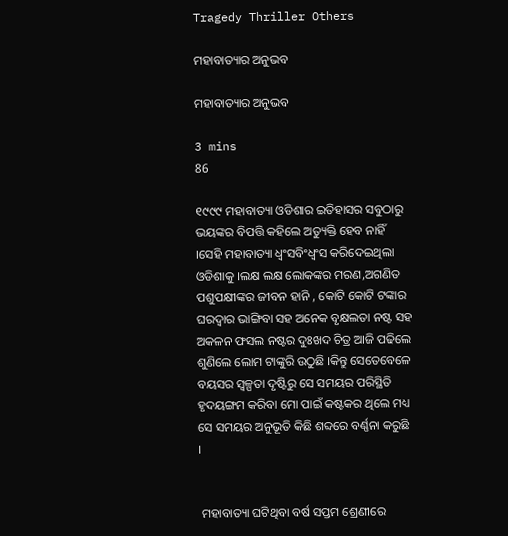Tragedy Thriller Others

ମହାବାତ୍ୟାର ଅନୁଭବ

ମହାବାତ୍ୟାର ଅନୁଭବ

3 mins
86

୧୯୯୯ ମହାବାତ୍ୟା ଓଡିଶାର ଇତିହାସର ସବୁଠାରୁ ଭୟଙ୍କର ବିପତ୍ତି କହିଲେ ଅତ୍ୟୁକ୍ତି ହେବ ନାହିଁ ।ସେହି ମହାବାତ୍ୟା ଧ୍ୱଂସବିଂଧ୍ବଂସ କରିଦେଇଥିଲା ଓଡିଶାକୁ ।ଲକ୍ଷ ଲକ୍ଷ ଲୋକଙ୍କର ମରଣ,ଅଗଣିତ ପଶୁପକ୍ଷୀଙ୍କର ଜୀବନ ହାନି , କୋଟି କୋଟି ଟଙ୍କାର ଘରଦ୍ୱାର ଭାଙ୍ଗିବା ସହ ଅନେକ ବୃକ୍ଷଲତା ନଷ୍ଟ ସହ ଅକଳନ ଫସଲ ନଷ୍ଟର ଦୁଃଖଦ ଚିତ୍ର ଆଜି ପଢିଲେ ଶୁଣିଲେ ଲୋମ ଟାଙ୍କୁରି ଉଠୁଛି ।କିନ୍ତୁ ସେତେବେଳେ ବୟସର ସ୍ୱଳ୍ପତା ଦୃଷ୍ଟିରୁ ସେ ସମୟର ପରିସ୍ଥିତି ହୃଦୟଙ୍ଗମ କରିବା ମୋ ପାଇଁ କଷ୍ଟକର ଥିଲେ ମଧ୍ୟ ସେ ସମୟର ଅନୁଭୂତି କିଛି ଶବ୍ଦରେ ବର୍ଣ୍ଣନା କରୁଛି ।


 ମହାବାତ୍ୟା ଘଟିଥିବା ବର୍ଷ ସପ୍ତମ ଶ୍ରେଣୀରେ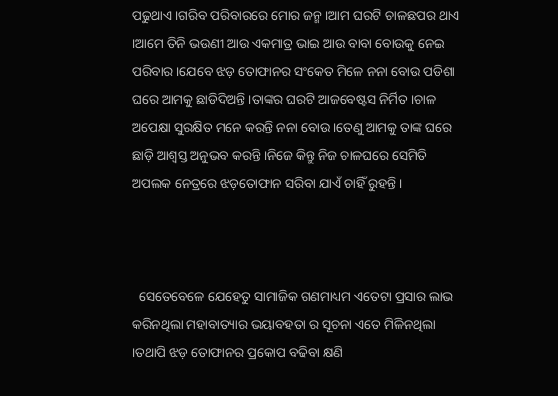ପଢୁଥାଏ ।ଗରିବ ପରିବାରରେ ମୋର ଜନ୍ମ ।ଆମ ଘରଟି ଚାଳଛପର ଥାଏ ।ଆମେ ତିନି ଭଉଣୀ ଆଉ ଏକମାତ୍ର ଭାଇ ଆଉ ବାବା ବୋଉକୁ ନେଇ ପରିବାର ।ଯେବେ ଝଡ଼ ତୋଫାନର ସଂକେତ ମିଳେ ନନା ବୋଉ ପଡିଶା ଘରେ ଆମକୁ ଛାଡିଦିଅନ୍ତି ।ତାଙ୍କର ଘରଟି ଆଜବେଷ୍ଟସ ନିର୍ମିତ ।ଚାଳ ଅପେକ୍ଷା ସୁରକ୍ଷିତ ମନେ କରନ୍ତି ନନା ବୋଉ ।ତେଣୁ ଆମକୁ ତାଙ୍କ ଘରେ ଛାଡ଼ି ଆଶ୍ୱସ୍ତ ଅନୁଭବ କରନ୍ତି ।ନିଜେ କିନ୍ତୁ ନିଜ ଚାଳଘରେ ସେମିତି ଅପଲକ ନେତ୍ରରେ ଝଡ଼ତୋଫାନ ସରିବା ଯାଏଁ ଚାହିଁ ରୁହନ୍ତି ।



  ସେତେବେଳେ ଯେହେତୁ ସାମାଜିକ ଗଣମାଧ୍ୟମ ଏତେଟା ପ୍ରସାର ଲାଭ କରିନଥିଲା ମହାବାତ୍ୟାର ଭୟାବହତା ର ସୂଚନା ଏତେ ମିଳିନଥିଲା ।ତଥାପି ଝଡ଼ ତୋଫାନର ପ୍ରକୋପ ବଢିବା କ୍ଷଣି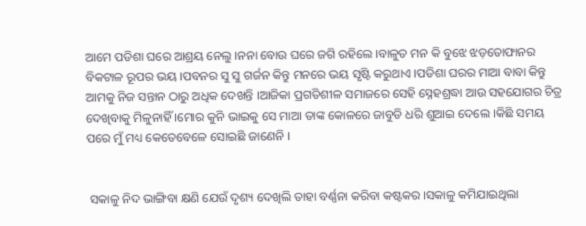ଆମେ ପଡିଶା ଘରେ ଆଶ୍ରୟ ନେଲୁ ।ନନା ବୋଉ ଘରେ ଜଗି ରହିଲେ ।ବାଳୁତ ମନ କି ବୁଝେ ଝଡ଼ତୋଫାନର ବିକଟାଳ ରୂପର ଭୟ ।ପବନର ସୁ ସୁ ଗର୍ଜନ କିନ୍ତୁ ମନରେ ଭୟ ସୃଷ୍ଟି କରୁଥାଏ ।ପଡିଶା ଘରର ମାଆ ବାବା କିନ୍ତୁ ଆମକୁ ନିଜ ସନ୍ତାନ ଠାରୁ ଅଧିକ ଦେଖନ୍ତି ।ଆଜିକା ପ୍ରଗତିଶୀଳ ସମାଜରେ ସେହି ସ୍ନେହଶ୍ରଦ୍ଧା ଆଉ ସହଯୋଗର ଚିତ୍ର ଦେଖିବାକୁ ମିଳୁନାହିଁ ।ମୋର କୁନି ଭାଇକୁ ସେ ମାଆ ତାଙ୍କ କୋଳରେ ଜାବୁଡି ଧରି ଶୁଆଇ ଦେଲେ ।କିଛି ସମୟ ପରେ ମୁଁ ମଧ୍ୟ କେତେବେଳେ ସୋଇଛି ଜାଣେନି ।


 ସକାଳୁ ନିଦ ଭାଙ୍ଗିବା କ୍ଷଣି ଯେଉଁ ଦୃଶ୍ୟ ଦେଖିଲି ତାହା ବର୍ଣ୍ଣନା କରିବା କଷ୍ଟକର ।ସକାଳୁ କମିଯାଇଥିଲା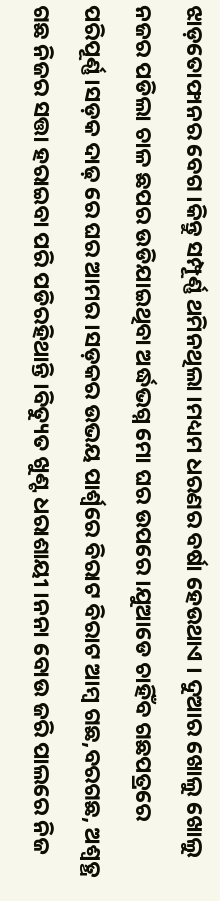ଝାଡ଼ତୋଫାନର ବେଗ ।କିନ୍ତୁ ସମ୍ପୂର୍ଣ୍ଣ ଥମିନଥିଲା ।ମଧ୍ୟମ ଧରଣର ବର୍ଷା ହେଉଥାଏ । ଦୁଆର ଖୋଲୁ ଖୋଲୁ ନଜର ପଡିଲା ଚାଳ ଛପର ଉଡିଯାଇଥିବା ଅର୍ଦ୍ଧଭଗ୍ନ ମୋ ଘର ଉପରେ ।ଯୁଆଡେ ଚାହିଁବ ଗଛପତ୍ରରେ ପରିପୂର୍ଣ୍ଣ ।ସଡ଼କ ଦାଢ଼ ରେ ଘର ଆମର ।ସଡ଼କର ଉଭୟ ପାର୍ଶ୍ଵରେ ବିରାଟ ବିରାଟ ଆମ୍ବ ଗଛ,ବରଗଛ, ଅଶ୍ୱତ୍ଥ ଗଛ ନିଜର ସତ୍ତା ହରାଇବା ପରି ପଡିରହିଥାନ୍ତି ।ବିତ୍ୟୁତ ଖୁଣ୍ଟ ଧରାଶାୟୀ ।ନନା ବୋଉ ଜରି ପାଲରେ ନିଜ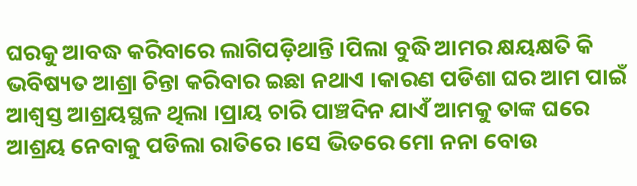ଘରକୁ ଆବଦ୍ଧ କରିବାରେ ଲାଗିପଡ଼ିଥାନ୍ତି ।ପିଲା ବୁଦ୍ଧି ଆମର କ୍ଷୟକ୍ଷତି କି ଭବିଷ୍ୟତ ଆଶ୍ରା ଚିନ୍ତା କରିବାର ଇଛା ନଥାଏ ।କାରଣ ପଡିଶା ଘର ଆମ ପାଇଁ ଆଶ୍ୱସ୍ତ ଆଶ୍ରୟସ୍ଥଳ ଥିଲା ।ପ୍ରାୟ ଚାରି ପାଞ୍ଚଦିନ ଯାଏଁ ଆମକୁ ତାଙ୍କ ଘରେ ଆଶ୍ରୟ ନେବାକୁ ପଡିଲା ରାତିରେ ।ସେ ଭିତରେ ମୋ ନନା ବୋଉ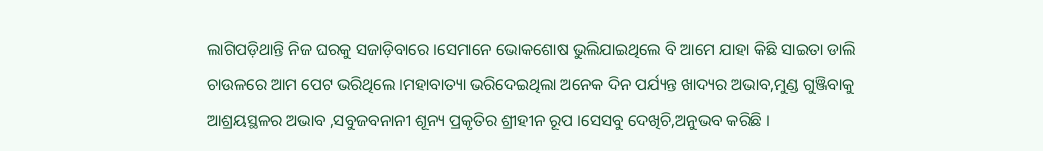ଲାଗିପଡ଼ିଥାନ୍ତି ନିଜ ଘରକୁ ସଜାଡ଼ିବାରେ ।ସେମାନେ ଭୋକଶୋଷ ଭୁଲିଯାଇଥିଲେ ବି ଆମେ ଯାହା କିଛି ସାଇତା ଡାଲି ଚାଉଳରେ ଆମ ପେଟ ଭରିଥିଲେ ।ମହାବାତ୍ୟା ଭରିଦେଇଥିଲା ଅନେକ ଦିନ ପର୍ଯ୍ୟନ୍ତ ଖାଦ୍ୟର ଅଭାବ,ମୁଣ୍ଡ ଗୁଞ୍ଜିବାକୁ ଆଶ୍ରୟସ୍ଥଳର ଅଭାବ ,ସବୁଜବନାନୀ ଶୂନ୍ୟ ପ୍ରକୃତିର ଶ୍ରୀହୀନ ରୂପ ।ସେସବୁ ଦେଖିଚି,ଅନୁଭବ କରିଛି ।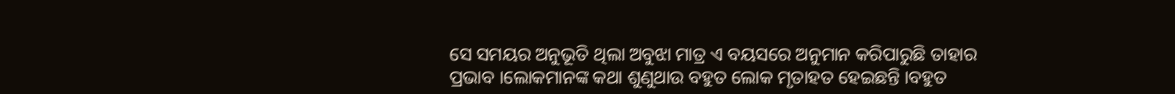ସେ ସମୟର ଅନୁଭୂତି ଥିଲା ଅବୁଝା ମାତ୍ର ଏ ବୟସରେ ଅନୁମାନ କରିପାରୁଛି ତାହାର ପ୍ରଭାବ ।ଲୋକମାନଙ୍କ କଥା ଶୁଣୁଥାଉ ବହୁତ ଲୋକ ମୃତାହତ ହେଇଛନ୍ତି ।ବହୁତ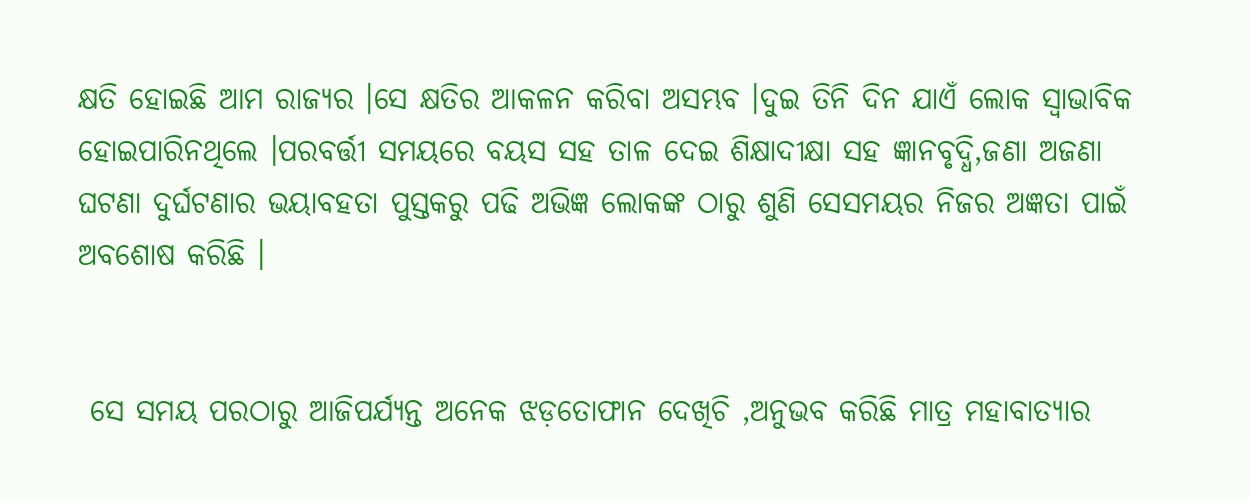କ୍ଷତି ହୋଇଛି ଆମ ରାଜ୍ୟର ।ସେ କ୍ଷତିର ଆକଳନ କରିବା ଅସମ୍ଭବ ।ଦୁଇ ତିନି ଦିନ ଯାଏଁ ଲୋକ ସ୍ୱାଭାବିକ ହୋଇପାରିନଥିଲେ ।ପରବର୍ତ୍ତୀ ସମୟରେ ବୟସ ସହ ତାଳ ଦେଇ ଶିକ୍ଷାଦୀକ୍ଷା ସହ ଜ୍ଞାନବୃଦ୍ଧି,ଜଣା ଅଜଣା ଘଟଣା ଦୁର୍ଘଟଣାର ଭୟାବହତା ପୁସ୍ତକରୁ ପଢି ଅଭିଜ୍ଞ ଲୋକଙ୍କ ଠାରୁ ଶୁଣି ସେସମୟର ନିଜର ଅଜ୍ଞତା ପାଇଁ ଅବଶୋଷ କରିଛି ।


 ସେ ସମୟ ପରଠାରୁ ଆଜିପର୍ଯ୍ୟନ୍ତ ଅନେକ ଝଡ଼ତୋଫାନ ଦେଖିଚି ,ଅନୁଭବ କରିଛି ମାତ୍ର ମହାବାତ୍ୟାର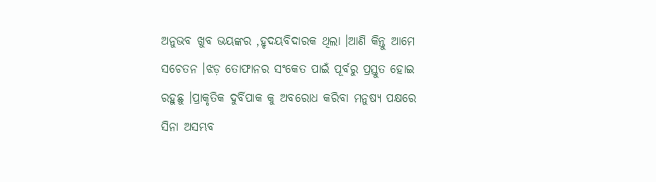ଅନୁଭବ ଖୁବ ଭୟଙ୍କର ,ହୃଦୟବିଦାରକ ଥିଲା ।ଆଣି କିନ୍ତୁ ଆମେ ସଚେତନ ।ଝଡ଼ ତୋଫାନର ସଂକେତ ପାଇଁ ପୂର୍ବରୁ ପ୍ରସ୍ତୁତ ହୋଇ ରହୁଛୁ ।ପ୍ରାକୃତିକ ଦୁର୍ବିପାକ କୁ ଅବରୋଧ କରିବା ମନୁଷ୍ୟ ପକ୍ଷରେ ସିନା ଅସମ୍ଭବ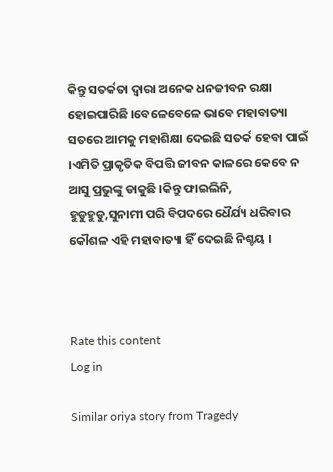କିନ୍ତୁ ସତର୍କତା ଦ୍ୱାରା ଅନେକ ଧନଜୀବନ ରକ୍ଷା ହୋଇପାରିଛି ।ବେଳେବେଳେ ଭାବେ ମହାବାତ୍ୟା ସତରେ ଆମକୁ ମହାଶିକ୍ଷା ଦେଇଛି ସତର୍କ ହେବା ପାଇଁ ।ଏମିତି ପ୍ରାକୃତିକ ବିପତ୍ତି ଜୀବନ କାଳରେ କେବେ ନ ଆସୁ ପ୍ରଭୁଙ୍କୁ ଡାକୁଛି ।କିନ୍ତୁ ଫାଇଲିନି, ହୁଡୁହୁଡୁ,ସୁନାମୀ ପରି ବିପଦରେ ଧୈର୍ଯ୍ୟ ଧରିବାର କୌଶଳ ଏହି ମହାବାତ୍ୟା ହିଁ ଦେଇଛି ନିଶ୍ଚୟ ।



Rate this content
Log in

Similar oriya story from Tragedy